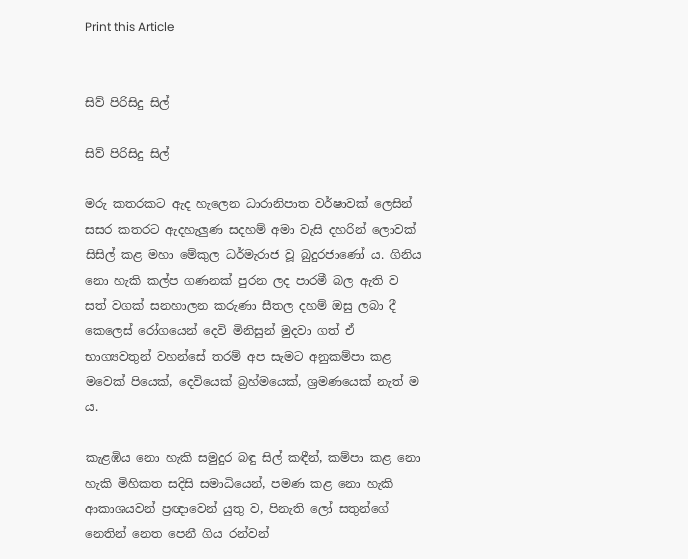Print this Article


සිව් පිරිසිදු සිල්

සිව් පිරිසිදු සිල්

මරු කතරකට ඇද හැලෙන ධාරානිපාත වර්ෂාවක් ලෙසින් සසර කතරට ඇදහැලුණ සදහම් අමා වැසි දහරින් ලොවක් සිසිල් කළ මහා මේකුල ධර්මැරාජ වූ බුදුරජාණෝ ය. ගිනිය නො හැකි කල්ප ගණනක් පුරන ලද පාරමී බල ඇති ව සත් වගක් සනහාලන කරුණා සීතල දහම් ඔසු ලබා දී කෙලෙස් රෝගයෙන් දෙවි මිනිසුන් මුදවා ගත් ඒ භාග්‍යවතුන් වහන්සේ තරම් අප සැමට අනුකම්පා කළ මවෙක් පියෙක්, දෙවියෙක් බ්‍රහ්මයෙක්, ශ්‍රමණයෙක් නැත් ම ය.

කැළඹිය නො හැකි සමුදුර බඳු සිල් කඳීන්, කම්පා කළ නො හැකි මිහිකත සදිසි සමාධියෙන්, පමණ කළ නො හැකි ආකාශයවන් ප්‍රඥාවෙන් යුතු ව, පිනැති ලෝ සතුන්ගේ නෙතින් නෙත පෙනී ගිය රන්වන්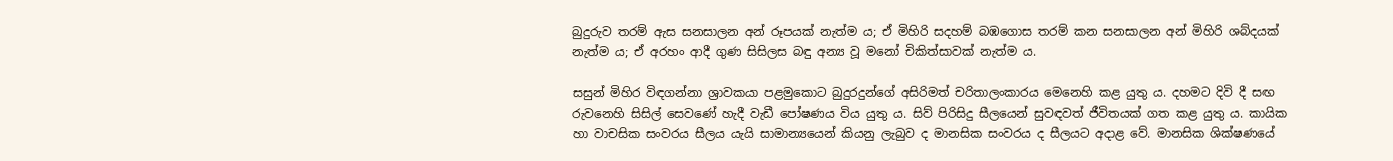බුදුරුව තරම් ඇස සනසාලන අන් රූපයක් නැත්ම ය; ඒ මිහිරි සදහම් බඹගොස තරම් කන සනසාලන අන් මිහිරි ශබ්දයක් නැත්ම ය; ඒ අරහං ආදී ගුණ සිසිලස බඳු අන්‍ය වූ මනෝ චිකිත්සාවක් නැත්ම ය.

සසුන් මිහිර විඳගන්නා ශ්‍රාවකයා පළමුකොට බුදුරදුන්ගේ අසිරිමත් චරිතාලංකාරය මෙනෙහි කළ යුතු ය. දහමට දිවි දී සඟ රුවනෙහි සිසිල් සෙවණේ හැදී වැඩී පෝෂණය විය යුතු ය. සිව් පිරිසිදු සීලයෙන් සුවඳවත් ජීවිතයක් ගත කළ යුතු ය. කායික හා වාචසික සංවරය සීලය යැයි සාමාන්‍යයෙන් කියනු ලැබුව ද මානසික සංවරය ද සීලයට අදාළ වේ. මානසික ශික්ෂණයේ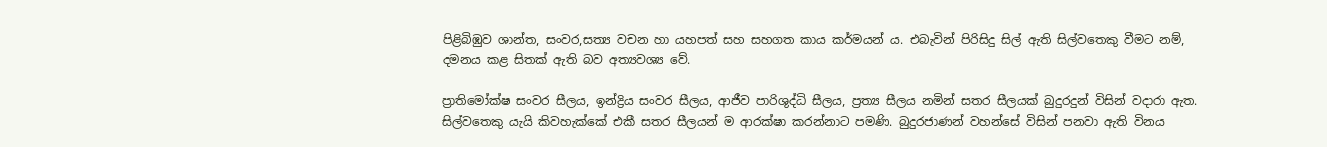පිළිබිඹුව ශාන්ත, සංවර,සත්‍ය වචන හා යහපත් සහ සහගත කාය කර්මයන් ය. එබැවින් පිරිසිදු සිල් ඇති සිල්වතෙකු වීමට නම්, දමනය කළ සිතක් ඇති බව අත්‍යවශ්‍ය වේ.

ප්‍රාතිමෝක්ෂ සංවර සීලය, ඉන්ද්‍රිය සංවර සීලය, ආජීව පාරිශුද්ධි සීලය, ප්‍රත්‍ය සීලය නමින් සතර සීලයක් බුදුරදුන් විසින් වදාරා ඇත. සිල්වතෙකු යැයි කිවහැක්කේ එකී සතර සීලයන් ම ආරක්ෂා කරන්නාට පමණි. බුදුරජාණන් වහන්සේ විසින් පනවා ඇති විනය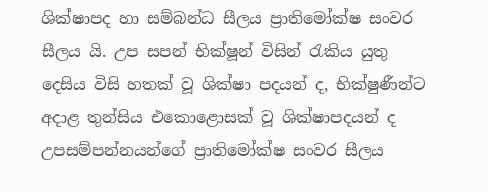ශික්ෂාපද හා සම්බන්ධ සීලය ප්‍රාතිමෝක්ෂ සංවර සීලය යි. උප සපන් භික්ෂූන් විසින් රැකිය යුතු දෙසිය විසි හතක් වූ ශික්ෂා පදයන් ද, භික්ෂුණීන්ට අදාළ තුන්සිය එකොළොසක් වූ ශික්ෂාපදයන් ද උපසම්පන්නයන්ගේ ප්‍රාතිමෝක්ෂ සංවර සීලය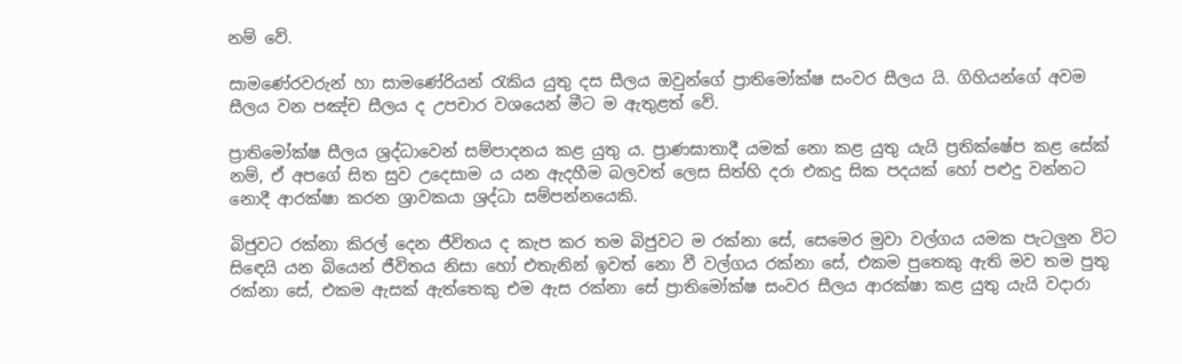නම් වේ.

සාමණේරවරුන් හා සාමණේරියන් රැකිය යුතු දස සීලය ඔවුන්ගේ ප්‍රාතිමෝක්ෂ සංවර සීලය යි. ගිහියන්ගේ අවම සීලය වන පඤ්ච සීලය ද උපචාර වශයෙන් මීට ම ඇතුළත් වේ.

ප්‍රාතිමෝක්ෂ සීලය ශ්‍රද්ධාවෙන් සම්පාදනය කළ යුතු ය. ප්‍රා‍ණඝාතාදී යමක් නො කළ යුතු යැයි ප්‍රතික්ෂේප කළ සේක් නම්, ඒ අපගේ සිත සුව උදෙසාම ය යන ඇදහීම බලවත් ලෙස සිත්හි දරා එකදු සික පදයක් හෝ පළුදු වන්නට නොදී ආරක්ෂා කරන ශ්‍රාවකයා ශ්‍රද්ධා සම්පන්නයෙකි.

බිජුවට රක්නා කිරල් දෙන ජීවිතය ද කැප කර තම බිජුවට ම රක්නා සේ, සෙමෙර මුවා වල්ගය යමක පැටලුන විට සිඳෙයි යන බියෙන් ජීවිතය නිසා හෝ එතැනින් ඉවත් නො වී වල්ගය රක්නා සේ, එකම පුතෙකු ඇති මව තම පුතු රක්නා සේ, එකම ඇසක් ඇත්තෙකු එම ඇස රක්නා සේ ප්‍රාතිමෝක්ෂ සංවර සීලය ආරක්ෂා කළ යුතු යැයි වදාරා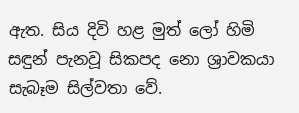ඇත. සිය දිවි හළ මුත් ලෝ හිමි සඳුන් පැනවූ සිකපද නො ශ්‍රාවකයා සැබෑම සිල්වතා වේ.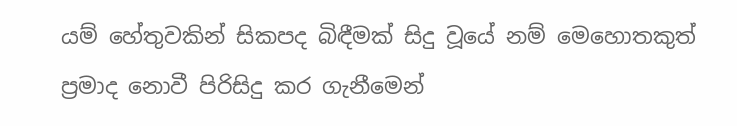යම් හේතුවකින් සිකපද බිඳීමක් සිදු වූයේ නම් මෙහොතකුත් ප්‍රමාද නොවී පිරිසිදු කර ගැනීමෙන්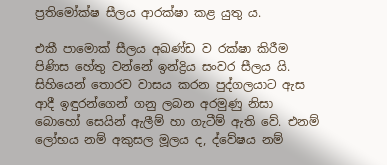ප්‍රතිමෝක්ෂ සීලය ආරක්ෂා කළ යුතු ය.

එකී පාමොක් සීලය අඛණ්ඩ ව රක්ෂා කිරීම පිණිස හේතු වන්නේ ඉන්ද්‍රිය සංවර සීලය යි. සිහියෙන් තොරව වාසය කරන පුද්ගලයාට ඇස ආදී ඉඳුරන්ගෙන් ගනු ලබන අරමුණු නිසා බොහෝ සෙයින් ඇලීම් හා ගැටීම් ඇති වේ. එනම් ලෝභය නම් අකුසල මූලය ද, ද්වේෂය නම්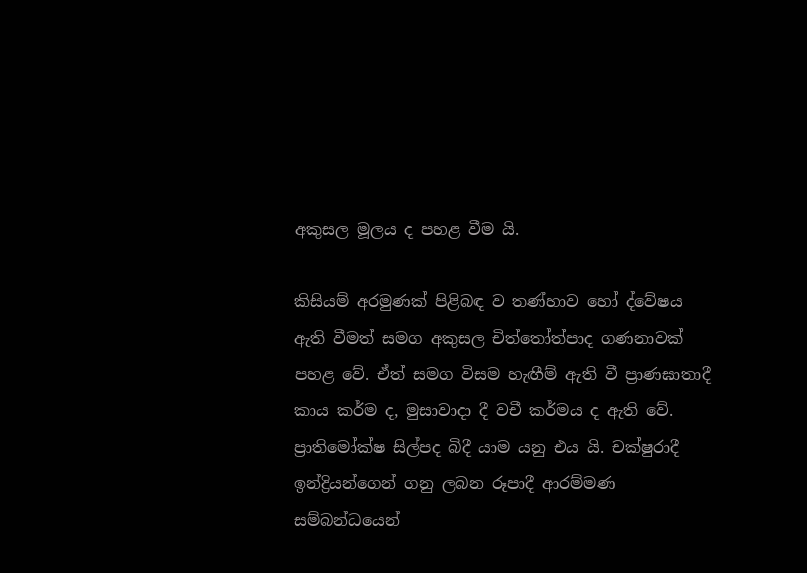අකුසල මූලය ද පහළ වීම යි.

කිසියම් අරමුණක් පිළිබඳ ව තණ්හාව හෝ ද්වේෂය ඇති වීමත් සමග අකුසල චිත්තෝත්පාද ගණනාවක් පහළ වේ. ඒත් සමග විසම හැඟීම් ඇති වී ප්‍රාණඝාතාදී කාය කර්ම ද, මුසාවාදා දී වචී කර්මය ද ඇති වේ. ප්‍රාතිමෝක්ෂ සිල්පද බිදී යාම යනු එය යි. චක්ෂුරාදී ඉන්ද්‍රියන්ගෙන් ගනු ලබන රූපාදී ආරම්මණ සම්බන්ධයෙන්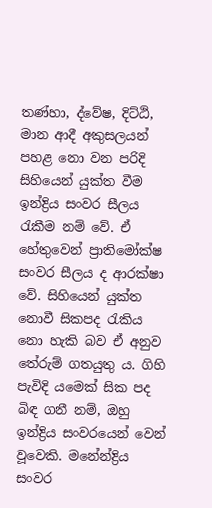තණ්හා, ද්වේෂ, දිට්ඨි, මාන ආදී අකුසලයන් පහළ නො වන පරිදි සිහියෙන් යුක්ත වීම ඉන්ද්‍රිය සංවර සීලය රැකීම නම් වේ. ඒ හේතුවෙන් ප්‍රාතිමෝක්ෂ සංවර සීලය ද ආරක්ෂා වේ. සිහියෙන් යුක්ත නොවී සිකපද රැකිය නො හැකි බව ඒ අනුව තේරුම් ගතයුතු ය. ගිහි පැවිදි යමෙක් සික පද බිඳ ගනී නම්, ඔහු ඉන්ද්‍රිය සංවරයෙන් වෙන් වූවෙකි. මනේන්ද්‍රිය සංවර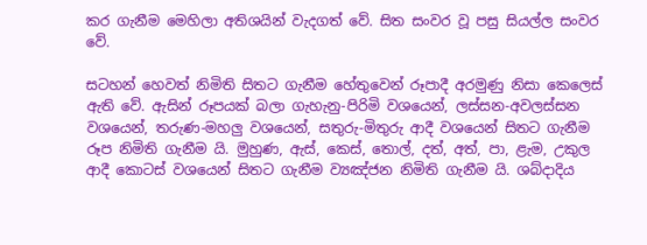කර ගැනීම මෙහිලා අතිශයින් වැදගත් වේ. සිත සංවර වූ පසු සියල්ල සංවර වේ.

සටහන් හෙවත් නිමිති සිතට ගැනීම හේතුවෙන් රූපාදී අරමුණු නිසා කෙලෙස් ඇති වේ. ඇසින් රූපයක් බලා ගැහැනු-පිරිමි වශයෙන්, ලස්සන-අවලස්සන වශයෙන්, තරුණ-මහලු වශයෙන්, සතුරු-මිතුරු ආදී වශයෙන් සිතට ගැනීම රූප නිමිති ගැනීම යි. මුහුණ, ඇස්, කෙස්, තොල්, දත්, අත්, පා, ළැම, උකුල ආදී කොටස් වශයෙන් සිතට ගැනීම ව්‍යඤ්ජන නිමිති ගැනීම යි. ශබ්දාදිය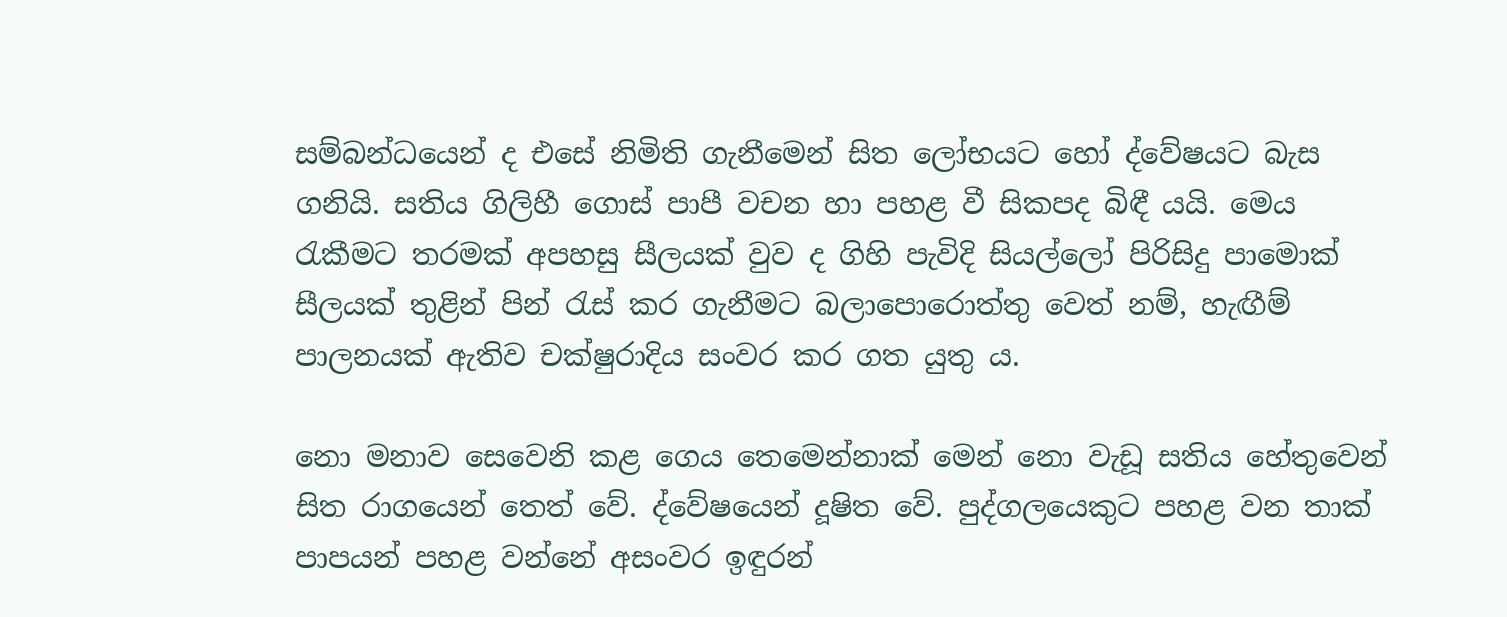සම්බන්ධයෙන් ද එසේ නිමිති ගැනීමෙන් සිත ලෝභයට හෝ ද්වේෂයට බැස ගනියි. සතිය ගිලිහී ගොස් පාපී වචන හා පහළ වී සිකපද බිඳී යයි. මෙය රැකීමට තරමක් අපහසු සීලයක් වුව ද ගිහි පැවිදි සියල්ලෝ පිරිසිදු පාමොක් සීලයක් තුළින් පින් රැස් කර ගැනීමට බලාපොරොත්තු වෙත් නම්, හැඟීම් පාලනයක් ඇතිව චක්ෂුරාදිය සංවර කර ගත යුතු ය.

නො මනාව සෙවෙනි කළ ගෙය තෙමෙන්නාක් මෙන් නො වැඩූ සතිය හේතුවෙන් සිත රාගයෙන් තෙත් වේ. ද්වේෂයෙන් දූෂිත වේ. පුද්ගලයෙකුට පහළ වන තාක් පාපයන් පහළ වන්නේ අසංවර ඉඳුරන්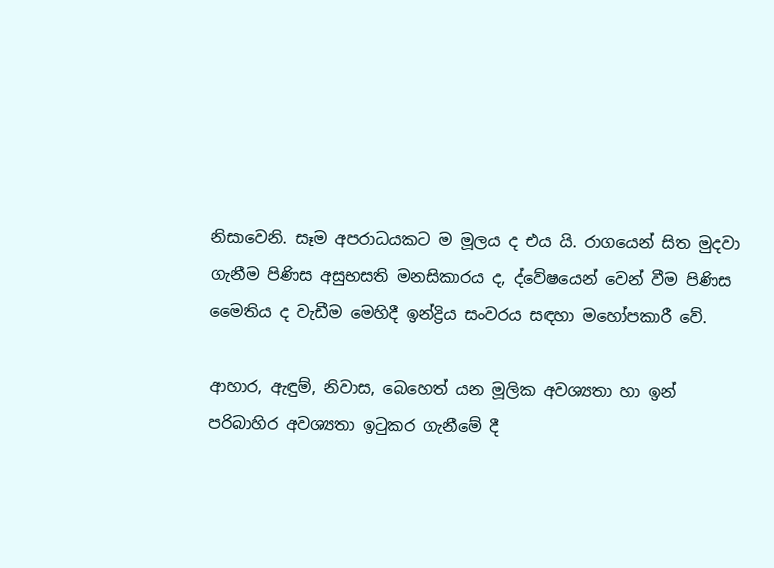නිසාවෙනි. සෑම අපරාධයකට ම මූලය ද එය යි. රාගයෙන් සිත මුදවා ගැනීම පිණිස අසුභසති මනසිකාරය ද, ද්වේෂයෙන් වෙන් වීම පිණිස මෛතිය ද වැඩීම මෙහිදී ඉන්ද්‍රිය සංවරය සඳහා මහෝපකාරී වේ.

ආහාර, ඇඳුම්, නිවාස, බෙහෙත් යන මූලික අවශ්‍යතා හා ඉන් පරිබාහිර අවශ්‍යතා ඉටුකර ගැනීමේ දී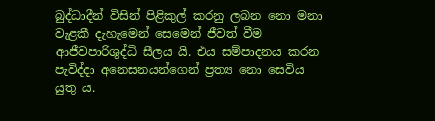බුද්ධාදීන් විසින් පිළිකුල් කරනු ලබන නො මනා වැළකී දැහැමෙන් සෙමෙන් ජීවත් වීම ආජීවපාරිශුද්ධි සීලය යි. එය සම්පාදනය කරන පැවිද්දා අනෙසනයන්ගෙන් ප්‍රත්‍ය නො සෙවිය යුතු ය.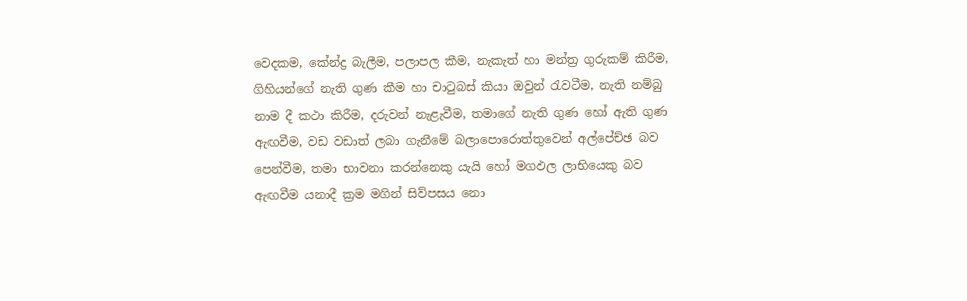වෙදකම, කේන්ද්‍ර බැලීම, පලාපල කීම, නැකැත් හා මන්ත්‍ර ගුරුකම් කිරීම, ගිහියන්ගේ නැති ගුණ කීම හා චාටුබස් කියා ඔවුන් රැවටීම, නැති නම්බු නාම දී කථා කිරීම, දරුවන් නැළැවීම, තමාගේ නැති ගුණ හෝ ඇති ගුණ ඇඟවීම, වඩ වඩාත් ලබා ගැනීමේ බලාපොරොත්තුවෙන් අල්පේච්ඡ බව පෙන්වීම, තමා භාවනා කරන්නෙකු යැයි හෝ මගඵල ලාභියෙකු බව ඇඟවීම යනාදී ක්‍රම මගින් සිව්පසය නො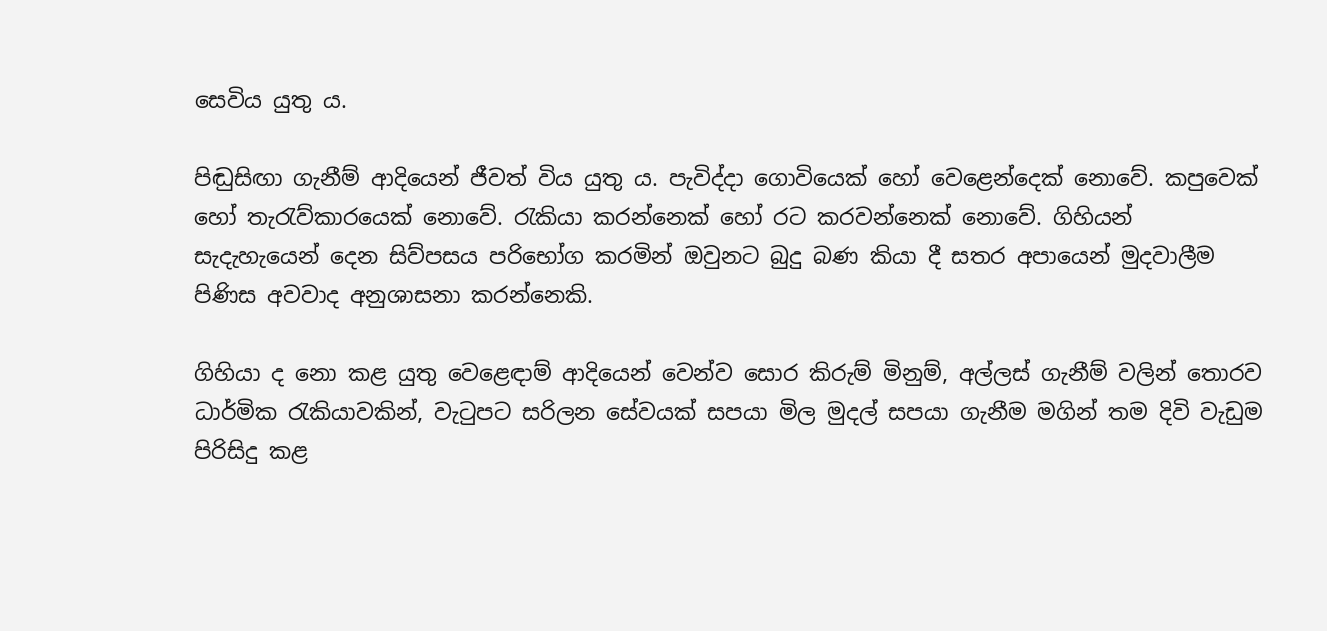සෙවිය යුතු ය.

පිඬුසිඟා ගැනීම් ආදියෙන් ජීවත් විය යුතු ය. පැවිද්දා ගොවියෙක් හෝ වෙළෙන්දෙක් නොවේ. කපුවෙක් හෝ තැරැව්කාරයෙක් නොවේ. රැකියා කරන්නෙක් හෝ රට කරවන්නෙක් නොවේ. ගිහියන් සැදැහැයෙන් දෙන සිව්පසය පරිභෝග කරමින් ඔවුනට බුදු බණ කියා දී සතර අපායෙන් මුදවාලීම පිණිස අවවාද අනුශාසනා කරන්නෙකි.

ගිහියා ද නො කළ යුතු වෙළෙඳාම් ආදියෙන් වෙන්ව සොර කිරුම් මිනුම්, අල්ලස් ගැනීම් වලින් තොරව ධාර්මික රැකියාවකින්, වැටුපට සරිලන සේවයක් සපයා මිල මුදල් සපයා ගැනීම මගින් තම දිවි වැඩුම පිරිසිදු කළ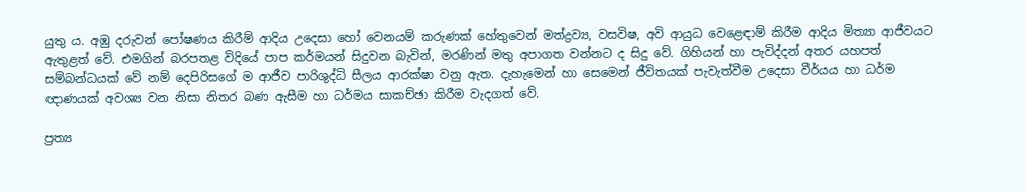යුතු ය. අඹු දරුවන් පෝෂණය කිරීම් ආදිය උදෙසා හෝ වෙනයම් කරුණක් හේතුවෙන් මත්ද්‍රව්‍ය, වසවිෂ, අවි ආයුධ වෙළෙඳාම් කිරීම ආදිය මිත්‍යා ආජීවයට ඇතුළත් වේ. එමගින් බරපතළ විදියේ පාප කර්මයන් සිදුවන බැවින්, මරණින් මතු අපාගත වන්නට ද සිදු වේ. ගිහියන් හා පැවිද්දන් අතර යහපත් සම්බන්ධයක් වේ නම් දෙපිරිසගේ ම ආජීව පාරිශුද්ධි සීලය ආරක්ෂා වනු ඇත. දැහැමෙන් හා සෙමෙන් ජීවිතයක් පැවැත්වීම උදෙසා වීර්යය හා ධර්ම ඥාණයක් අවශ්‍ය වන නිසා නිතර බණ ඇසීම හා ධර්මය සාකච්ඡා කිරීම වැදගත් වේ.

ප්‍රත්‍ය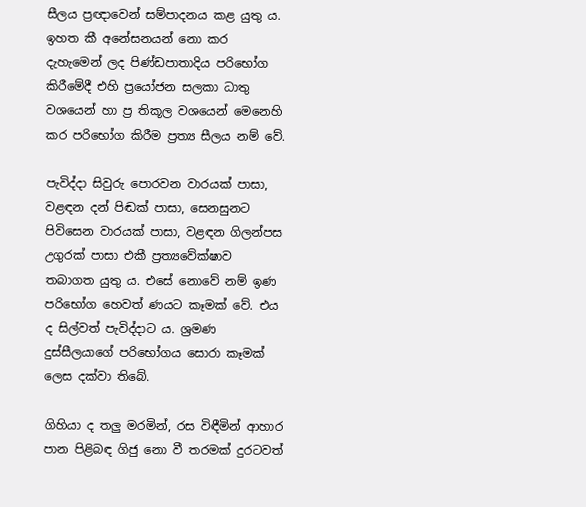සීලය ප්‍රඥාවෙන් සම්පාදනය කළ යුතු ය. ඉහත කී අනේසනයන් නො කර දැහැමෙන් ලද පිණ්ඩපාතාදිය පරිභෝග කිරීමේදී එහි ප්‍රයෝජන සලකා ධාතු වශයෙන් හා ප්‍ර තිකූල වශයෙන් මෙනෙහි කර පරිභෝග කිරීම ප්‍රත්‍ය සීලය නම් වේ.

පැවිද්දා සිවුරු පොරවන වාරයක් පාසා, වළඳන දන් පිඬක් පාසා, සෙනසුනට පිවිසෙන වාරයක් පාසා, වළඳන ගිලන්පස උගුරක් පාසා එකී ප්‍රත්‍යවේක්ෂාව තබාගත යුතු ය. එසේ නොවේ නම් ඉණ පරිභෝග හෙවත් ණයට කෑමක් වේ. එය ද සිල්වත් පැවිද්දාට ය. ශ්‍රමණ දුස්සීලයාගේ පරිභෝගය සොරා කෑමක් ලෙස දක්වා තිබේ.

ගිහියා ද තලු මරමින්, රස විඳීමින් ආහාර පාන පිළිබඳ ගිජු නො වී තරමක් දුරටවත්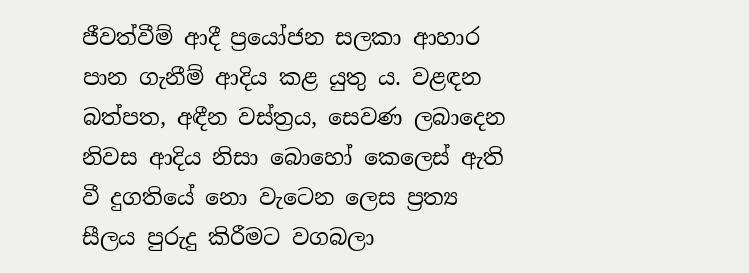ජීවත්වීම් ආදී ප්‍රයෝජන සලකා ආහාර පාන ගැනීම් ආදිය කළ යුතු ය. වළඳන බත්පත, අඳීන වස්ත්‍රය, සෙවණ ලබාදෙන නිවස ආදිය නිසා බොහෝ කෙලෙස් ඇති වී දුගතියේ නො වැටෙන ලෙස ප්‍රත්‍ය සීලය පුරුදු කිරීමට වගබලා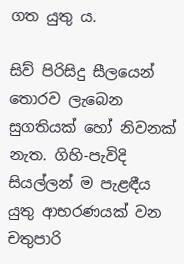ගත යුතු ය.

සිව් පිරිසිදු සීලයෙන් තොරව ලැබෙන සුගතියක් හෝ නිවනක් නැත. ගිහි-පැවිදි සියල්ලන් ම පැළඳීය යුතු ආභරණයක් වන චතුපාරි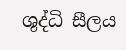ශුද්ධි සීලය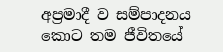අප්‍රමාදී ව සම්පාදනය කොට තම ජීවිතයේ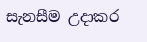සැනසීම උදාකර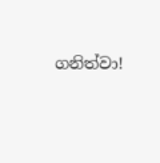ගනිත්වා!